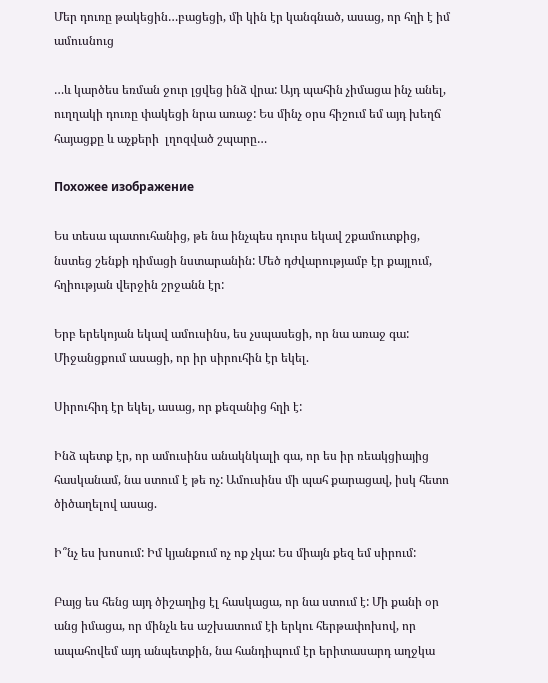Մեր դուռը թակեցին…բացեցի, մի կին էր կանգնած, ասաց, որ հղի է իմ ամուսնուց

…և կարծես եռման ջուր լցվեց ինձ վրա: Այդ պահին չիմացա ինչ անել, ուղղակի դուռը փակեցի նրա առաջ: Ես մինչ օրս հիշում եմ այդ խեղճ հայացքը և աչքերի  լղոզված շպարը…

Похожее изображение

Ես տեսա պատուհանից, թե նա ինչպես դուրս եկավ շքամուտքից, նստեց շենքի դիմացի նստարանին: Մեծ դժվարությամբ էր քայլում, հղիության վերջին շրջանն էր:

Երբ երեկոյան եկավ ամուսինս, ես չսպասեցի, որ նա առաջ գա: Միջանցքում ասացի, որ իր սիրուհին էր եկել.

Սիրուհիդ էր եկել, ասաց, որ քեզանից հղի է:

Ինձ պետք էր, որ ամուսինս անակնկալի գա, որ ես իր ռեակցիայից հասկանամ, նա ստում է թե ոչ: Ամուսինս մի պահ քարացավ, իսկ հետո ծիծաղելով ասաց.

Ի՞նչ ես խոսում: Իմ կյանքում ոչ ոք չկա: Ես միայն քեզ եմ սիրում:

Բայց ես հենց այդ ծիշաղից էլ հասկացա, որ նա ստում է: Մի քանի օր անց իմացա, որ մինչև ես աշխատում էի երկու հերթափոխով, որ ապահովեմ այդ անպետքին, նա հանդիպում էր երիտասարդ աղջկա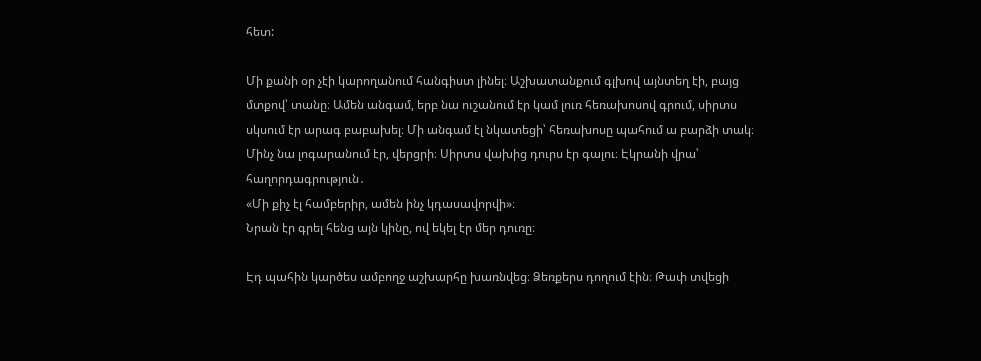հետ:

Մի քանի օր չէի կարողանում հանգիստ լինել։ Աշխատանքում գլխով այնտեղ էի, բայց մտքով՝ տանը։ Ամեն անգամ, երբ նա ուշանում էր կամ լուռ հեռախոսով գրում, սիրտս սկսում էր արագ բաբախել։ Մի անգամ էլ նկատեցի՝ հեռախոսը պահում ա բարձի տակ։ Մինչ նա լոգարանում էր, վերցրի։ Սիրտս վախից դուրս էր գալու։ Էկրանի վրա՝ հաղորդագրություն․
«Մի քիչ էլ համբերիր, ամեն ինչ կդասավորվի»։
Նրան էր գրել հենց այն կինը, ով եկել էր մեր դուռը։

Էդ պահին կարծես ամբողջ աշխարհը խառնվեց։ Ձեռքերս դողում էին։ Թափ տվեցի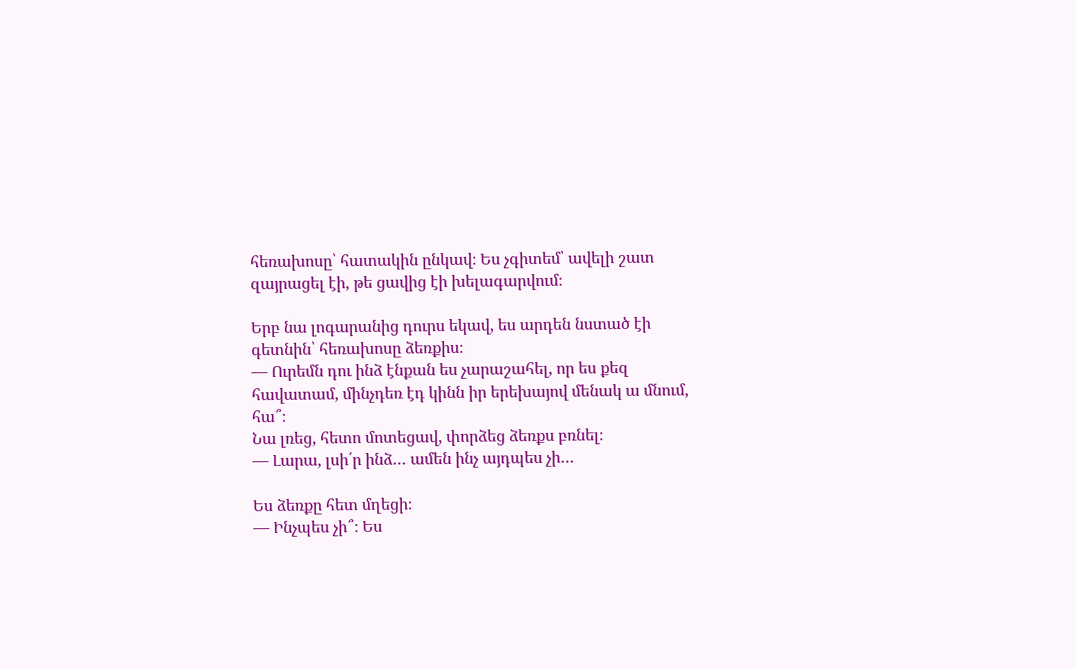հեռախոսը՝ հատակին ընկավ։ Ես չգիտեմ՝ ավելի շատ զայրացել էի, թե ցավից էի խելագարվում։

Երբ նա լոգարանից դուրս եկավ, ես արդեն նստած էի գետնին՝ հեռախոսը ձեռքիս։
— Ուրեմն դու ինձ էնքան ես չարաշահել, որ ես քեզ հավատամ, մինչդեռ էդ կինն իր երեխայով մենակ ա մնում, հա՞։
Նա լռեց, հետո մոտեցավ, փորձեց ձեռքս բռնել։
— Լարա, լսի՛ր ինձ… ամեն ինչ այդպես չի…

Ես ձեռքը հետ մղեցի։
— Ինչպես չի՞։ Ես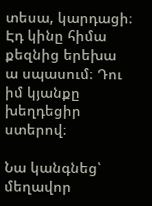տեսա, կարդացի։ Էդ կինը հիմա քեզնից երեխա ա սպասում։ Դու իմ կյանքը խեղդեցիր ստերով։

Նա կանգնեց՝ մեղավոր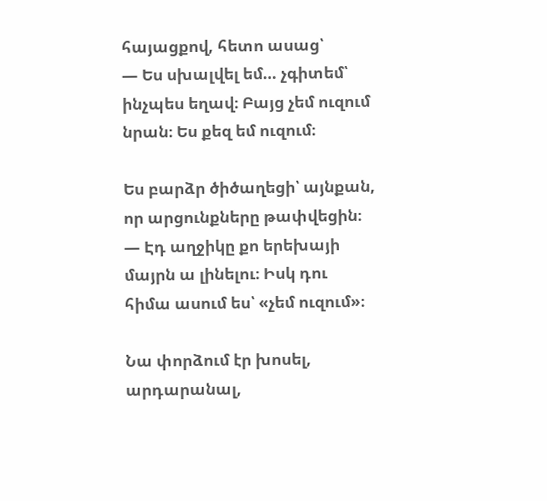հայացքով, հետո ասաց՝
— Ես սխալվել եմ… չգիտեմ՝ ինչպես եղավ։ Բայց չեմ ուզում նրան։ Ես քեզ եմ ուզում։

Ես բարձր ծիծաղեցի՝ այնքան, որ արցունքները թափվեցին։
— Էդ աղջիկը քո երեխայի մայրն ա լինելու։ Իսկ դու հիմա ասում ես՝ «չեմ ուզում»։

Նա փորձում էր խոսել, արդարանալ,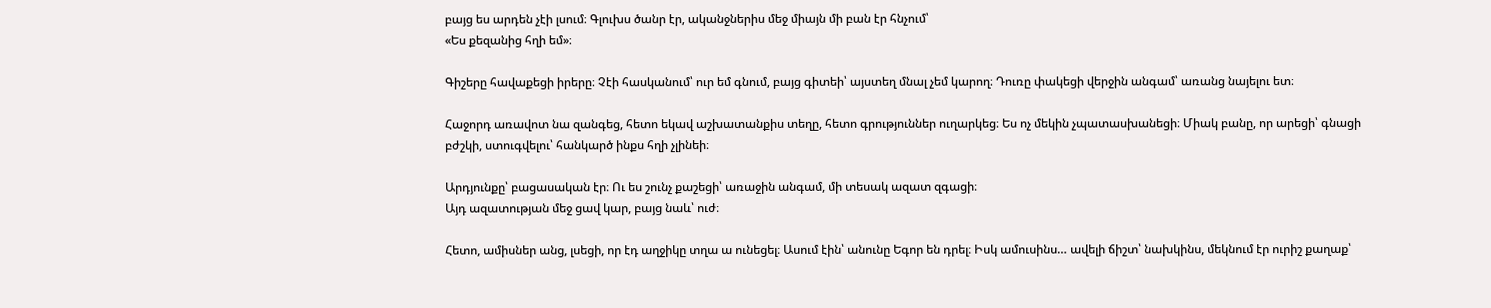բայց ես արդեն չէի լսում։ Գլուխս ծանր էր, ականջներիս մեջ միայն մի բան էր հնչում՝
«Ես քեզանից հղի եմ»։

Գիշերը հավաքեցի իրերը։ Չէի հասկանում՝ ուր եմ գնում, բայց գիտեի՝ այստեղ մնալ չեմ կարող։ Դուռը փակեցի վերջին անգամ՝ առանց նայելու ետ։

Հաջորդ առավոտ նա զանգեց, հետո եկավ աշխատանքիս տեղը, հետո գրություններ ուղարկեց։ Ես ոչ մեկին չպատասխանեցի։ Միակ բանը, որ արեցի՝ գնացի բժշկի, ստուգվելու՝ հանկարծ ինքս հղի չլինեի։

Արդյունքը՝ բացասական էր։ Ու ես շունչ քաշեցի՝ առաջին անգամ, մի տեսակ ազատ զգացի։
Այդ ազատության մեջ ցավ կար, բայց նաև՝ ուժ։

Հետո, ամիսներ անց, լսեցի, որ էդ աղջիկը տղա ա ունեցել։ Ասում էին՝ անունը Եգոր են դրել։ Իսկ ամուսինս… ավելի ճիշտ՝ նախկինս, մեկնում էր ուրիշ քաղաք՝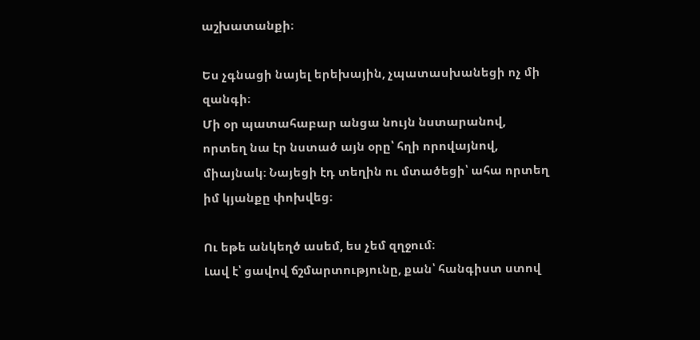աշխատանքի։

Ես չգնացի նայել երեխային, չպատասխանեցի ոչ մի զանգի։
Մի օր պատահաբար անցա նույն նստարանով, որտեղ նա էր նստած այն օրը՝ հղի որովայնով, միայնակ։ Նայեցի էդ տեղին ու մտածեցի՝ ահա որտեղ իմ կյանքը փոխվեց։

Ու եթե անկեղծ ասեմ, ես չեմ զղջում։
Լավ է՝ ցավով ճշմարտությունը, քան՝ հանգիստ ստով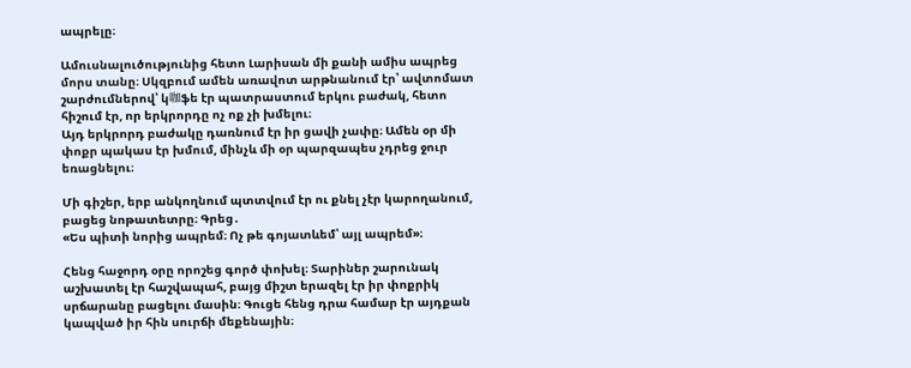ապրելը։

Ամուսնալուծությունից հետո Լարիսան մի քանի ամիս ապրեց մորս տանը։ Սկզբում ամեն առավոտ արթնանում էր՝ ավտոմատ շարժումներով՝ կ咖ֆե էր պատրաստում երկու բաժակ, հետո հիշում էր, որ երկրորդը ոչ ոք չի խմելու։
Այդ երկրորդ բաժակը դառնում էր իր ցավի չափը։ Ամեն օր մի փոքր պակաս էր խմում, մինչև մի օր պարզապես չդրեց ջուր եռացնելու։

Մի գիշեր, երբ անկողնում պտտվում էր ու քնել չէր կարողանում, բացեց նոթատետրը։ Գրեց․
«Ես պիտի նորից ապրեմ։ Ոչ թե գոյատևեմ՝ այլ ապրեմ»։

Հենց հաջորդ օրը որոշեց գործ փոխել։ Տարիներ շարունակ աշխատել էր հաշվապահ, բայց միշտ երազել էր իր փոքրիկ սրճարանը բացելու մասին։ Գուցե հենց դրա համար էր այդքան կապված իր հին սուրճի մեքենային։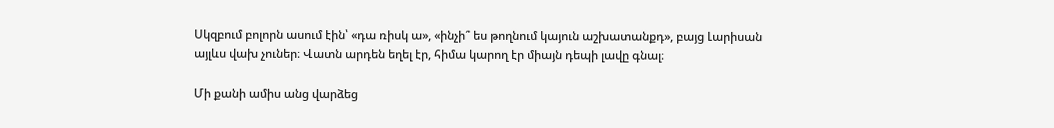Սկզբում բոլորն ասում էին՝ «դա ռիսկ ա», «ինչի՞ ես թողնում կայուն աշխատանքդ», բայց Լարիսան այլևս վախ չուներ։ Վատն արդեն եղել էր, հիմա կարող էր միայն դեպի լավը գնալ։

Մի քանի ամիս անց վարձեց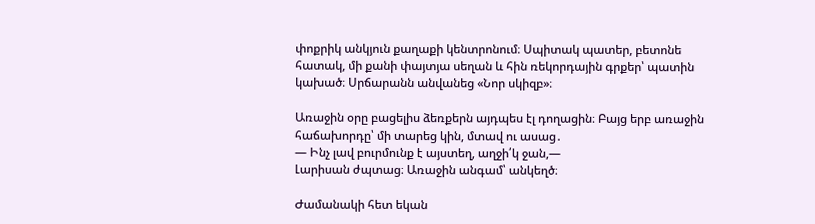փոքրիկ անկյուն քաղաքի կենտրոնում։ Սպիտակ պատեր, բետոնե հատակ, մի քանի փայտյա սեղան և հին ռեկորդային գրքեր՝ պատին կախած։ Սրճարանն անվանեց «Նոր սկիզբ»։

Առաջին օրը բացելիս ձեռքերն այդպես էլ դողացին։ Բայց երբ առաջին հաճախորդը՝ մի տարեց կին, մտավ ու ասաց․
— Ինչ լավ բուրմունք է այստեղ, աղջի՛կ ջան,—
Լարիսան ժպտաց։ Առաջին անգամ՝ անկեղծ։

Ժամանակի հետ եկան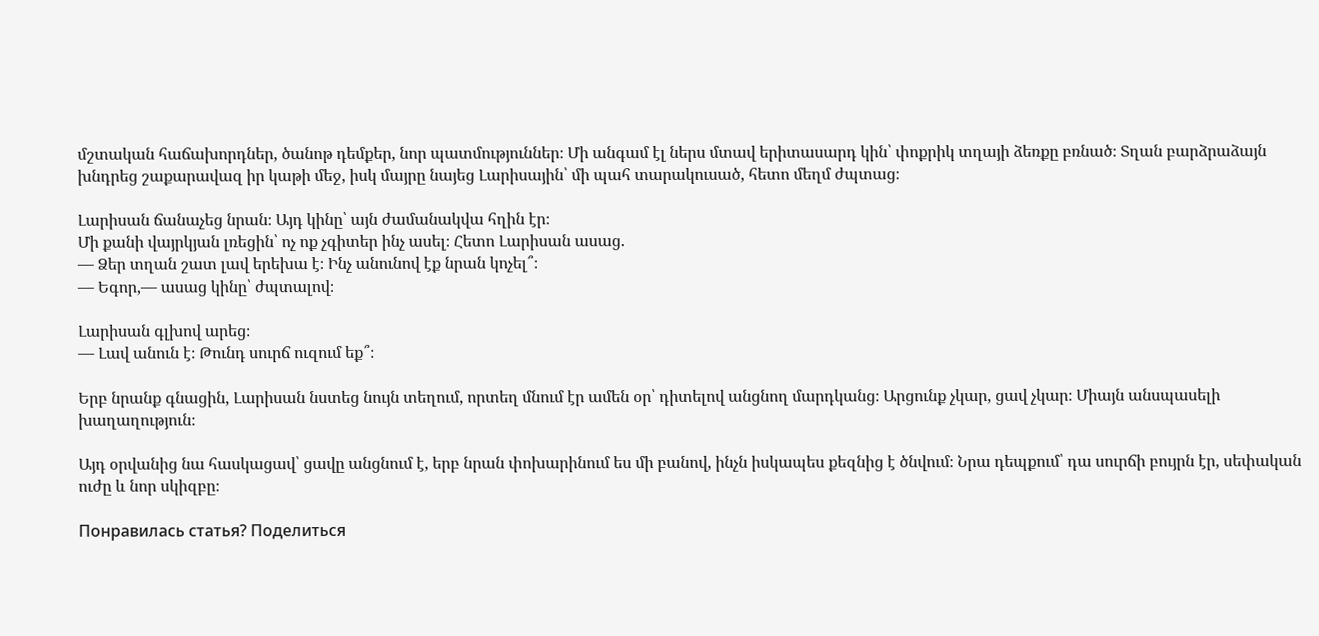մշտական հաճախորդներ, ծանոթ դեմքեր, նոր պատմություններ։ Մի անգամ էլ ներս մտավ երիտասարդ կին՝ փոքրիկ տղայի ձեռքը բռնած։ Տղան բարձրաձայն խնդրեց շաքարավազ իր կաթի մեջ, իսկ մայրը նայեց Լարիսային՝ մի պահ տարակուսած, հետո մեղմ ժպտաց։

Լարիսան ճանաչեց նրան։ Այդ կինը՝ այն ժամանակվա հղին էր։
Մի քանի վայրկյան լռեցին՝ ոչ ոք չգիտեր ինչ ասել։ Հետո Լարիսան ասաց․
— Ձեր տղան շատ լավ երեխա է։ Ինչ անունով էք նրան կոչել՞։
— Եգոր,— ասաց կինը՝ ժպտալով։

Լարիսան գլխով արեց։
— Լավ անուն է։ Թունդ սուրճ ուզում եք՞։

Երբ նրանք գնացին, Լարիսան նստեց նույն տեղում, որտեղ մնում էր ամեն օր՝ դիտելով անցնող մարդկանց։ Արցունք չկար, ցավ չկար։ Միայն անսպասելի խաղաղություն։

Այդ օրվանից նա հասկացավ՝ ցավը անցնում է, երբ նրան փոխարինում ես մի բանով, ինչն իսկապես քեզնից է ծնվում։ Նրա դեպքում՝ դա սուրճի բույրն էր, սեփական ուժը և նոր սկիզբը։

Понравилась статья? Поделиться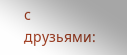с друзьями: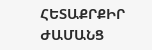ՀԵՏԱՔՐՔԻՐ ԺԱՄԱՆՑ